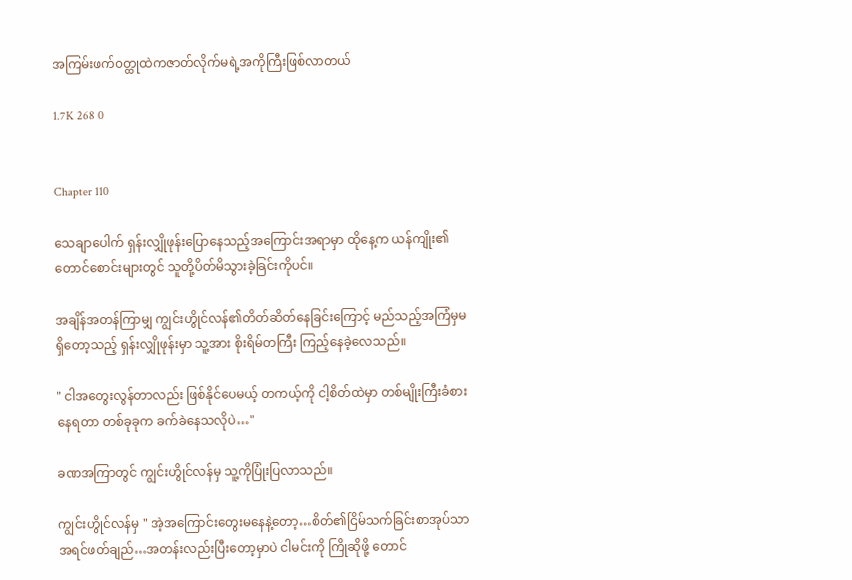အကြမ်းဖက်၀တ္ထုထဲကဇာတ်လိုက်မရဲ့အကိုကြီးဖြစ်လာတယ်

1.7K 268 0


Chapter 110

သေချာပေါက် ရှန်းလျှိုဖုန်းပြောနေသည့်အကြောင်းအရာမှာ ထိုနေ့က ယန်ကျိုး၏တောင်စောင်းများတွင် သူတို့ပိတ်မိသွားခဲ့ခြင်းကိုပင်။

အချိန်အတန်ကြာမျှ ကျွင်းဟွိုင်လန်၏တိတ်ဆိတ်နေခြင်းကြောင့် မည်သည့်အကြံမှမရှိတော့သည့် ရှန်းလျှိုဖုန်းမှာ သူ့အား စိုးရိမ်တကြီး ကြည့်နေခဲ့လေသည်။

" ငါအတွေးလွန်တာလည်း ဖြစ်နိုင်ပေမယ့် တကယ့်ကို ငါ့စိတ်ထဲမှာ တစ်မျိုးကြီးခံစားနေရတာ တစ်ခုခုက ခက်ခဲနေသလိုပဲ…"

ခဏအကြာတွင် ကျွင်းဟွိုင်လန်မှ သူ့ကိုပြုံးပြလာသည်။

ကျွင်းဟွိုင်လန်မှ " အဲ့အကြောင်းတွေးမနေနဲ့တော့…စိတ်၏ငြိမ်သက်ခြင်းစာအုပ်သာအရင်ဖတ်ချည်…အတန်းလည်းပြီးတော့မှာပဲ ငါမင်းကို ကြိုဆိုဖို့ တောင်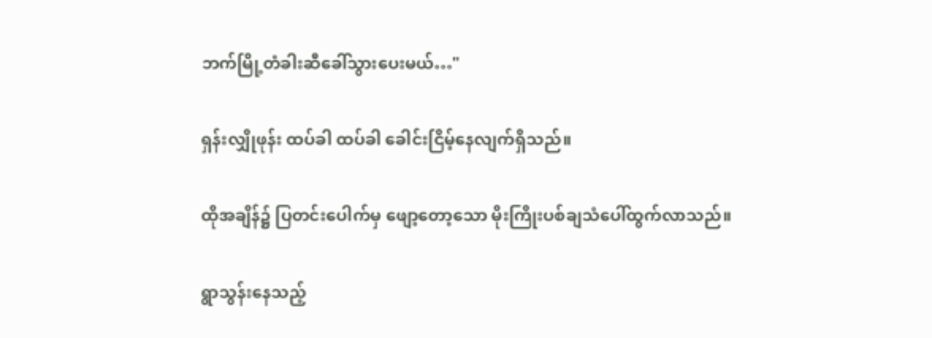ဘက်မြို့တံခါးဆီခေါ်သွားပေးမယ်…"

ရှန်းလျှိုဖုန်း ထပ်ခါ ထပ်ခါ ခေါင်းငြိမ့်နေလျက်ရှိသည်။

ထိုအချိန်၌ ပြတင်းပေါက်မှ ဖျော့တော့သော မိုးကြိုးပစ်ချသံပေါ်ထွက်လာသည်။

ရွာသွန်းနေသည့်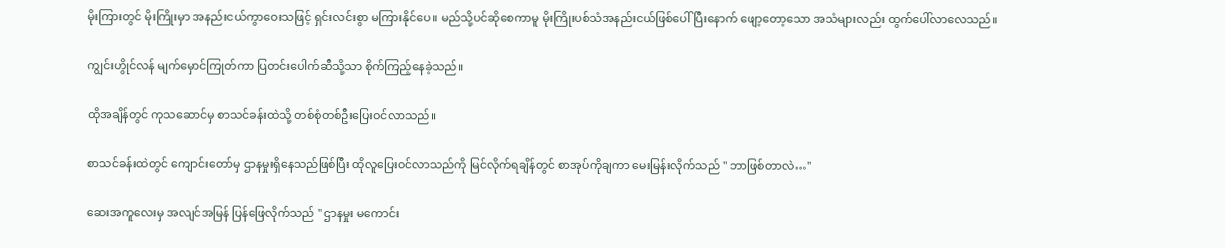မိုးကြားတွင် မိုးကြိုးမှာ အနည်းငယ်ကွာဝေးသဖြင့် ရှင်းလင်းစွာ မကြားနိုင်ပေ။ မည်သို့ပင်ဆိုစေကာမူ မိုးကြိုးပစ်သံအနည်းငယ်ဖြစ်ပေါ်ပြီးနောက် ဖျော့တော့သော အသံများလည်း ထွက်ပေါ်လာလေသည်။

ကျွင်းဟွိုင်လန် မျက်မှောင်ကြုတ်ကာ ပြတင်းပေါက်ဆီသို့သာ စိုက်ကြည့်နေခဲ့သည်။

ထိုအချိန်တွင် ကုသဆောင်မှ စာသင်ခန်းထဲသို့ တစ်စုံတစ်ဦးပြေးဝင်လာသည်။

စာသင်ခန်းထဲတွင် ကျောင်းတော်မှ ဌာနမှုးရှိနေသည်ဖြစ်ပြီး ထိုလူပြေးဝင်လာသည်ကို မြင်လိုက်ရချိန်တွင် စာအုပ်ကိုချကာ မေးမြန်းလိုက်သည် " ဘာဖြစ်တာလဲ…"

ဆေးအကူလေးမှ အလျင်အမြန် ပြန်ဖြေလိုက်သည် " ဌာနမှုး မကောင်း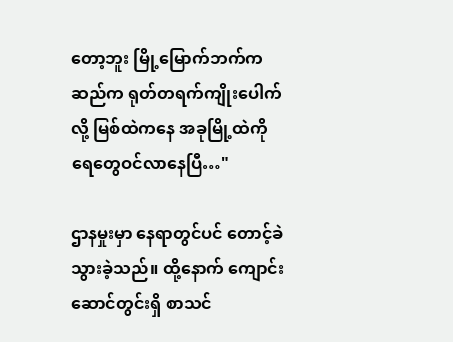တော့ဘူး မြို့မြောက်ဘက်က ဆည်က ရုတ်တရက်ကျိုးပေါက်လို့ မြစ်ထဲကနေ အခုမြို့ထဲကို ရေတွေဝင်လာနေပြီ…"

ဌာနမှုးမှာ နေရာတွင်ပင် တောင့်ခဲသွားခဲ့သည်။ ထို့နောက် ကျောင်းဆောင်တွင်းရှိ စာသင်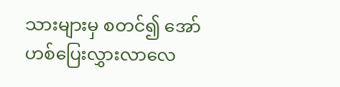သားများမှ စတင်၍ အော်ဟစ်ပြေးလွှားလာလေ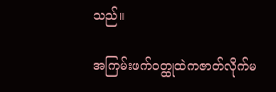သည်။

အကြမ်းဖက်၀တ္ထုထဲကဇာတ်လိုက်မ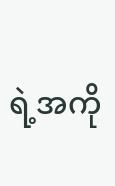ရဲ့အကို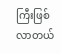ကြီးဖြစ်လာတယ်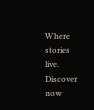Where stories live. Discover now